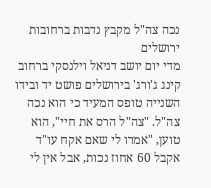נכה צה"ל מקבץ נדבות ברחובות ירושלים
מדי יום יושב דניאל וילנסקי ברחוב קינג ג'ורג' בירושלים פושט יד ובידו השנייה טופס המעיד כי הוא נכה צה"ל. "צה"ל הרס את חיי", הוא טוען, "אמרו לי שאם אקח עו"ד אקבל 60 אחוז נכות, אבל אין לי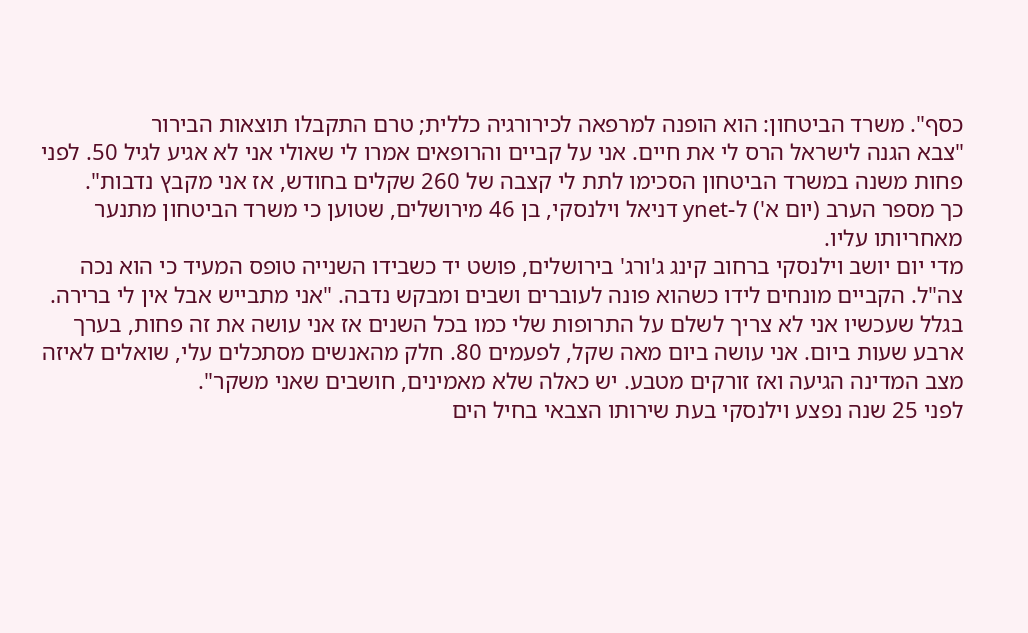כסף". משרד הביטחון: הוא הופנה למרפאה לכירורגיה כללית; טרם התקבלו תוצאות הבירור
"צבא הגנה לישראל הרס לי את חיים. אני על קביים והרופאים אמרו לי שאולי אני לא אגיע לגיל 50. לפני פחות משנה במשרד הביטחון הסכימו לתת לי קצבה של 260 שקלים בחודש, אז אני מקבץ נדבות".
כך מספר הערב (יום א') ל-ynet דניאל וילנסקי, בן 46 מירושלים, שטוען כי משרד הביטחון מתנער מאחריותו עליו.
מדי יום יושב וילנסקי ברחוב קינג ג'ורג' בירושלים, פושט יד כשבידו השנייה טופס המעיד כי הוא נכה צה"ל. הקביים מונחים לידו כשהוא פונה לעוברים ושבים ומבקש נדבה. "אני מתבייש אבל אין לי ברירה. בגלל שעכשיו אני לא צריך לשלם על התרופות שלי כמו בכל השנים אז אני עושה את זה פחות, בערך ארבע שעות ביום. אני עושה ביום מאה שקל, לפעמים 80. חלק מהאנשים מסתכלים עלי, שואלים לאיזה מצב המדינה הגיעה ואז זורקים מטבע. יש כאלה שלא מאמינים, חושבים שאני משקר".
לפני 25 שנה נפצע וילנסקי בעת שירותו הצבאי בחיל הים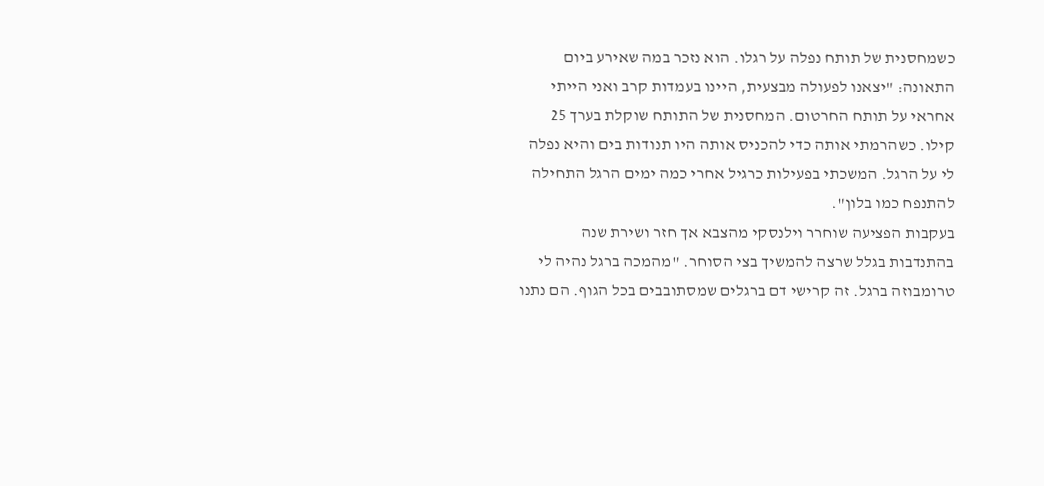כשמחסנית של תותח נפלה על רגלו. הוא נזכר במה שאירע ביום התאונה: "יצאנו לפעולה מבצעית, היינו בעמדות קרב ואני הייתי אחראי על תותח החרטום. המחסנית של התותח שוקלת בערך 25 קילו. כשהרמתי אותה כדי להכניס אותה היו תנודות בים והיא נפלה לי על הרגל. המשכתי בפעילות כרגיל אחרי כמה ימים הרגל התחילה להתנפח כמו בלון".
בעקבות הפציעה שוחרר וילנסקי מהצבא אך חזר ושירת שנה בהתנדבות בגלל שרצה להמשיך בצי הסוחר. "מהמכה ברגל נהיה לי טרומבוזה ברגל. זה קרישי דם ברגלים שמסתובבים בכל הגוף. הם נתנו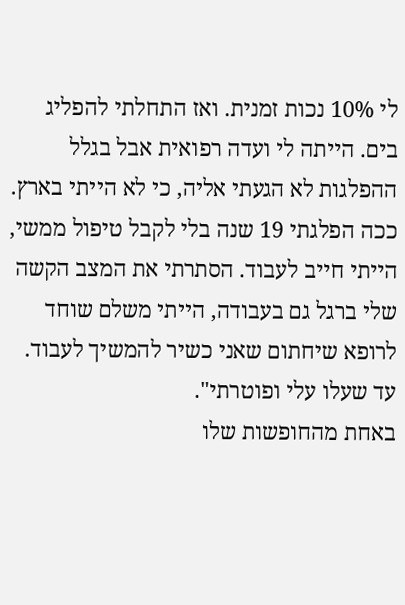לי 10% נכות זמנית. ואז התחלתי להפליג בים. הייתה לי ועדה רפואית אבל בגלל ההפלגות לא הגעתי אליה, כי לא הייתי בארץ. ככה הפלגתי 19 שנה בלי לקבל טיפול ממשי, הייתי חייב לעבוד. הסתרתי את המצב הקשה שלי ברגל גם בעבודה, הייתי משלם שוחד לרופא שיחתום שאני כשיר להמשיך לעבוד. עד שעלו עלי ופוטרתי".
באחת מהחופשות שלו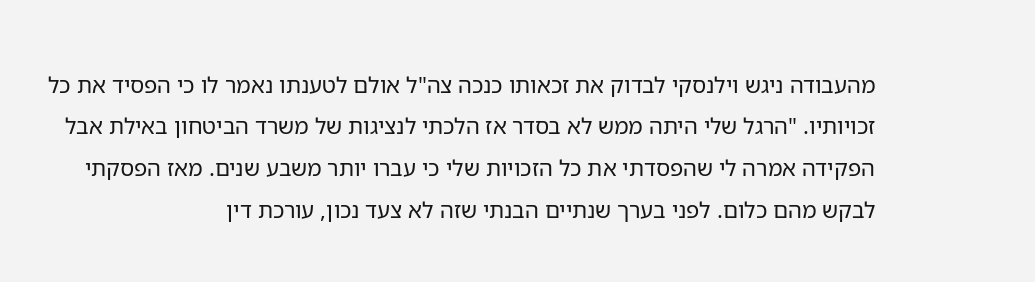מהעבודה ניגש וילנסקי לבדוק את זכאותו כנכה צה"ל אולם לטענתו נאמר לו כי הפסיד את כל זכויותיו. "הרגל שלי היתה ממש לא בסדר אז הלכתי לנציגות של משרד הביטחון באילת אבל הפקידה אמרה לי שהפסדתי את כל הזכויות שלי כי עברו יותר משבע שנים. מאז הפסקתי לבקש מהם כלום. לפני בערך שנתיים הבנתי שזה לא צעד נכון, עורכת דין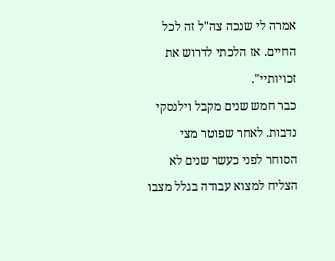אמרה לי שנכה צה"ל זה לכל החיים. אז הלכתי לדרוש את זכויותיי".
כבר חמש שנים מקבל וילנסקי נדבות. לאחר שפוטר מצי הסוחר לפני כעשר שנים לא הצליח למצוא עבודה בגלל מצבו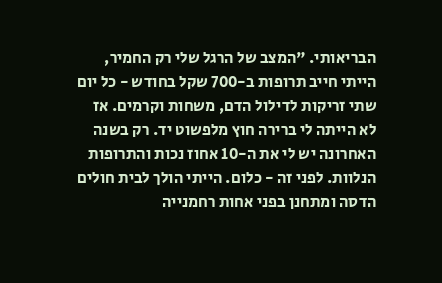הבריאותי. "המצב של הרגל שלי רק החמיר, הייתי חייב תרופות ב-700 שקל בחודש - כל יום שתי זריקות לדילול הדם, משחות וקרמים. אז לא הייתה לי ברירה חוץ מלפשוט יד. רק בשנה האחרונה יש לי את ה-10 אחוז נכות והתרופות הנלוות. לפני זה - כלום. הייתי הולך לבית חולים הדסה ומתחנן בפני אחות רחמנייה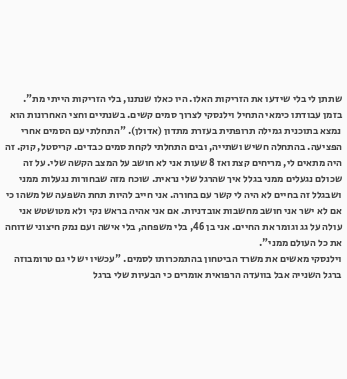שתתן לי בלי שידעו את הזריקות האלו. היו כאלו שנתנו, בלי הזריקות הייתי מת".
בזמן עבודתו כימאי התחיל וילנסקי לצרוך סמים קשים. בשנתיים וחצי האחרונות הוא נמצא בתוכנית גמילה תרופתית בעזרת מתדון (אדולן). "התחלתי עם הסמים אחרי הפציעה. בהתחלה חשיש ושתייה, ובים התחלתי לקחת סמים כבדים. קריסטל, קוק. זה היה מתאים לי, מריחים קצת ואז 8 שעות אני לא חושב על המצב הקשה שלי. על זה שכולם נגעלים ממני בגלל איך שהרגל שלי נראית. שוכח מזה שבחורות נגעלות ממני ושבגלל זה בחיים לא היה לי קשר עם בחורה. אני חייב להיות תחת השפעה של משהו כי אם לא ישר אני חושב מחשבות אובדניות. אם אני אהיה בראש נקי ולא מטושטש אני עולה על גג וגומר את החיים. אני בן 46, בלי משפחה, בלי אישה ועם נמק חיצוני שדוחה את כל העולם ממני".
וילנסקי מאשים את משרד הביטחון בהתמכרותו לסמים. "עכשיו יש לי גם טרומבוזה ברגל השנייה אבל בוועדה הרפואית אומרים כי הבעיות שלי ברגל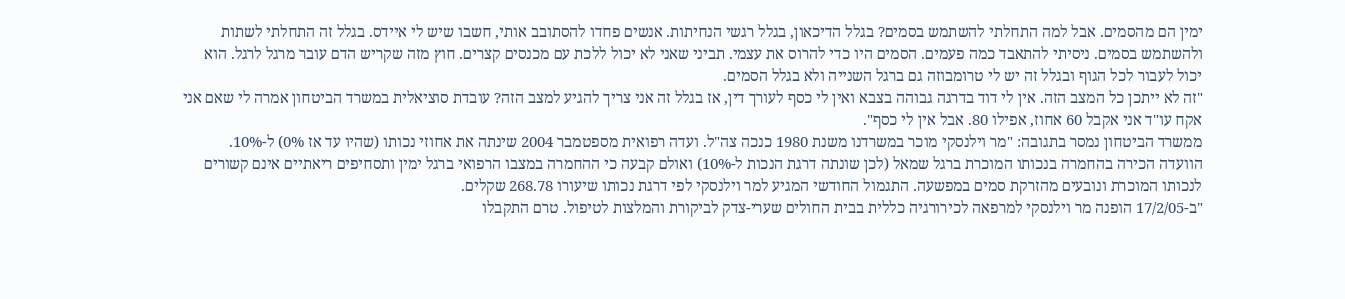ימין הם מהסמים. אבל למה התחלתי להשתמש בסמים? בגלל הדיכאון, בגלל רגשי הנחיתות. אנשים פחדו להסתובב אותי, חשבו שיש לי איידס. בגלל זה התחלתי לשתות ולהשתמש בסמים. ניסיתי להתאבד כמה פעמים. הסמים היו כדי להרוס את עצמי. תביני שאני לא יכול ללכת עם מכנסים קצרים. חוץ מזה שקריש הדם עובר מרגל לרגל. הוא יכול לעבור לכל הגוף ובגלל זה יש לי טרומבוזה גם ברגל השנייה ולא בגלל הסמים.
"זה לא ייתכן כל המצב הזה. אין לי דוד בדרגה גבוהה בצבא ואין לי כסף לעורך דין, אז בגלל זה אני צריך להגיע למצב הזה? עובדת סוציאלית במשרד הביטחון אמרה לי שאם אני אקח עו"ד אני אקבל 60 אחוז, אפילו 80. אבל אין לי כסף".
ממשרד הביטחון נמסר בתגובה: "מר וילנסקי מוכר במשרדנו משנת 1980 כנכה צה"ל. ועדה רפואית מספטמבר 2004 שינתה את אחוזי נכותו (שהיו עד אז 0%) ל-10%. הוועדה הכירה בהחמרה בנכותו המוכרת ברגל שמאל (לכן שונתה דרגת הנכות ל-10%) ואולם קבעה כי ההחמרה במצבו הרפואי ברגל ימין ותסחיפים ריאתיים אינם קשורים לנכותו המוכרת ונובעים מהזרקת סמים במפשעה. התגמול החודשי המגיע למר וילנסקי לפי דרגת נכותו שיעורו 268.78 שקלים.
"ב-17/2/05 הופנה מר וילנסקי למרפאה לכירורגיה כללית בבית החולים שערי-צדק לביקורת והמלצות לטיפול. טרם התקבלו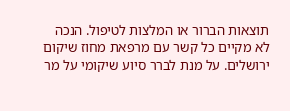תוצאות הברור או המלצות לטיפול. הנכה לא מקיים כל קשר עם מרפאת מחוז שיקום ירושלים. על מנת לברר סיוע שיקומי על מר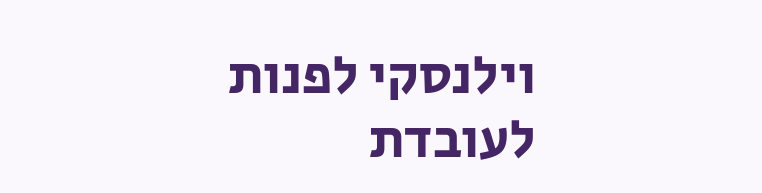וילנסקי לפנות לעובדת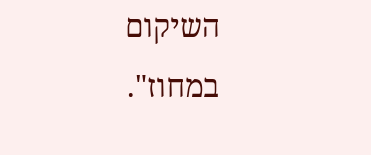השיקום במחוז".